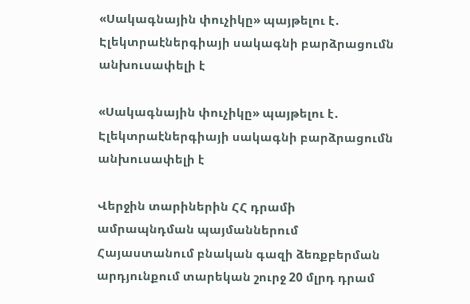«Սակագնային փուչիկը» պայթելու է․ Էլեկտրաէներգիայի սակագնի բարձրացումն անխուսափելի է

«Սակագնային փուչիկը» պայթելու է․ Էլեկտրաէներգիայի սակագնի բարձրացումն անխուսափելի է

Վերջին տարիներին ՀՀ դրամի ամրապնդման պայմաններում Հայաստանում բնական գազի ձեռքբերման արդյունքում տարեկան շուրջ 20 մլրդ դրամ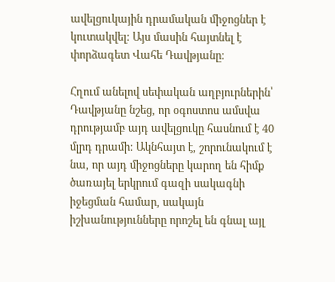ավելցուկային դրամական միջոցներ է կուտակվել: Այս մասին հայտնել է փորձագետ Վահե Դավթյանը։

Հղում անելով սեփական աղբյուրներին՝ Դավթյանը նշեց, որ օգոստոս ամսվա դրությամբ այդ ավելցուկը հասնում է 40 մլրդ դրամի: Ակնհայտ է, շորունակում է նա, որ այդ միջոցները կարող են հիմք ծառայել երկրում գազի սակագնի իջեցման համար, սակայն իշխանությունները որոշել են գնալ այլ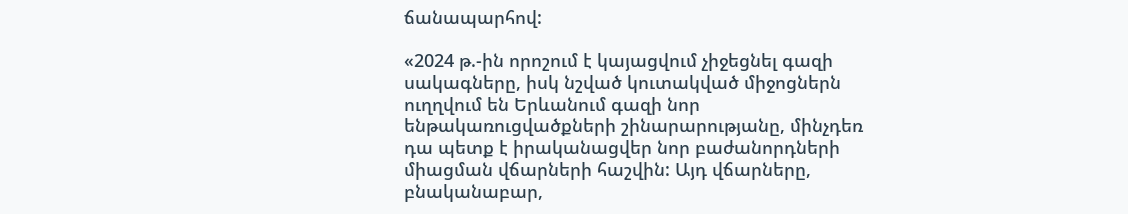ճանապարհով:

«2024 թ.-ին որոշում է կայացվում չիջեցնել գազի սակագները, իսկ նշված կուտակված միջոցներն ուղղվում են Երևանում գազի նոր ենթակառուցվածքների շինարարությանը, մինչդեռ դա պետք է իրականացվեր նոր բաժանորդների միացման վճարների հաշվին: Այդ վճարները, բնականաբար,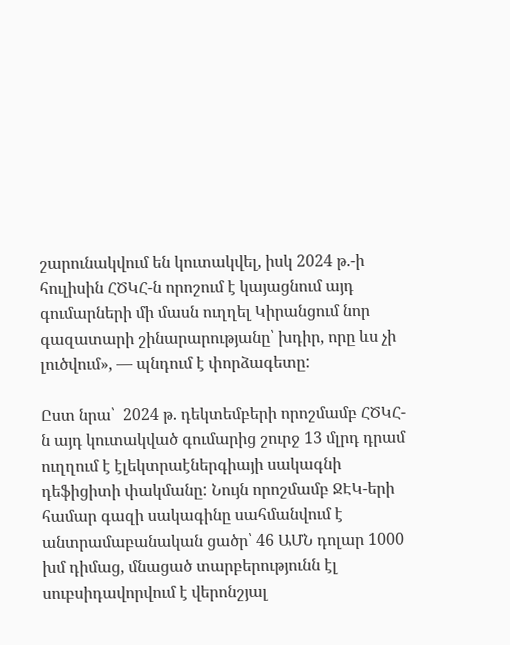շարունակվում են կուտակվել, իսկ 2024 թ.-ի հուլիսին ՀԾԿՀ-ն որոշում է կայացնում այդ գումարների մի մասն ուղղել Կիրանցում նոր գազատարի շինարարությանը՝ խդիր, որը ևս չի լուծվում», — պնդում է փորձագետը:

Ըստ նրա՝  2024 թ. դեկտեմբերի որոշմամբ ՀԾԿՀ-ն այդ կուտակված գումարից շուրջ 13 մլրդ դրամ ուղղում է էլեկտրաէներգիայի սակագնի դեֆիցիտի փակմանը: Նույն որոշմամբ ՋԷԿ-երի համար գազի սակագինը սահմանվում է անտրամաբանական ցածր՝ 46 ԱՄՆ դոլար 1000 խմ դիմաց, մնացած տարբերությունն էլ սուբսիդավորվում է վերոնշյալ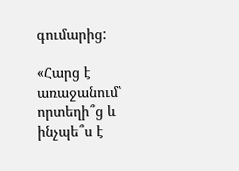գումարից:

«Հարց է առաջանում՝ որտեղի՞ց և ինչպե՞ս է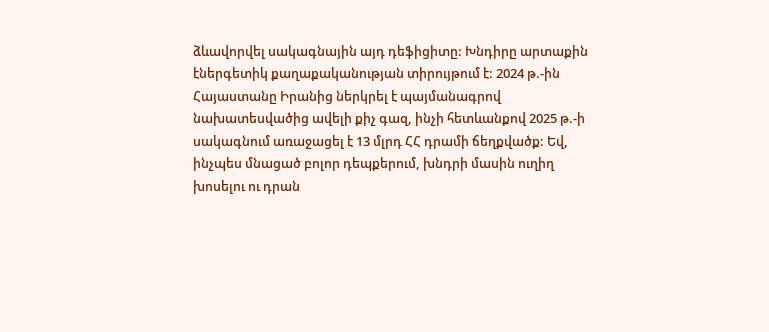ձևավորվել սակագնային այդ դեֆիցիտը: Խնդիրը արտաքին էներգետիկ քաղաքականության տիրույթում է: 2024 թ.-ին Հայաստանը Իրանից ներկրել է պայմանագրով նախատեսվածից ավելի քիչ գազ, ինչի հետևանքով 2025 թ.-ի սակագնում առաջացել է 13 մլրդ ՀՀ դրամի ճեղքվածք: Եվ, ինչպես մնացած բոլոր դեպքերում, խնդրի մասին ուղիղ խոսելու ու դրան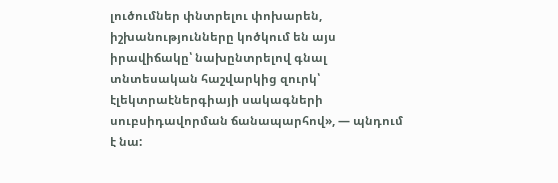լուծումներ փնտրելու փոխարեն, իշխանությունները կոծկում են այս իրավիճակը՝ նախընտրելով գնալ տնտեսական հաշվարկից զուրկ՝ էլեկտրաէներգիայի սակագների սուբսիդավորման ճանապարհով», — պնդում է նա: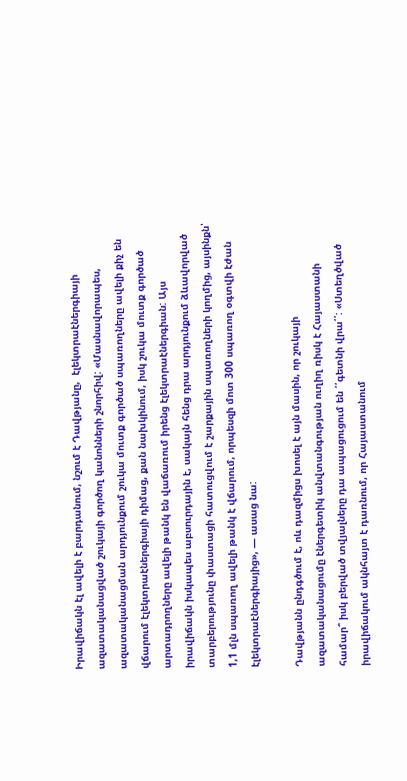Իրավիճակն էլ ավելի է բարդանում, նշում է Դավթյանը,  էլեկտրաէներգիայի ազատականացված շուկայի գործող կանոնների շնորհիվ: «Մասնավորապես, ազատականացման արդյունքում շուկա մուտք գործած սպառողները ավելի քիչ են վճարում էլեկտրաէներգիայի դիմաց, քան նախկինում, իսկ շուկա մուտք գործած արտադրողները ավելի թանկ են վաճառում իրենց էլեկտրաէներգիան: Այս իրավիճակն իսկապես աբսուրդային է, սակայն հենց դրա արդյունքում ձևավորված տարբերությունը փաստացի հատուցվում է շարքային սպառողների կողմից, այսինքն՝ 1,1 մլն սպառող ավելի թանկ է վճարում, որպեսզի մոտ 300 սպառող օգտվի էժան էլեկտրաէներգիայից», — ասաց նա:

Դավթյանն ընդգծում է, ոև դազմիցս խոսել է այն մասին, որ շուկայի ազատականացումը էներգետիկ անվտանգության ուղիղ ռիսկ է Հայաստանի համար՞ իսկ բերված տվյալները դա ապացուցում են ՛՛գետնի վրա՛՛: «Ստեղծված իրավիճակում ակնհայտ է դառնում, որ Հայաստանում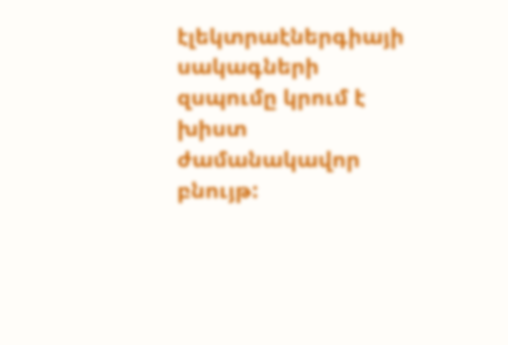էլեկտրաէներգիայի սակագների զսպումը կրում է խիստ ժամանակավոր բնույթ: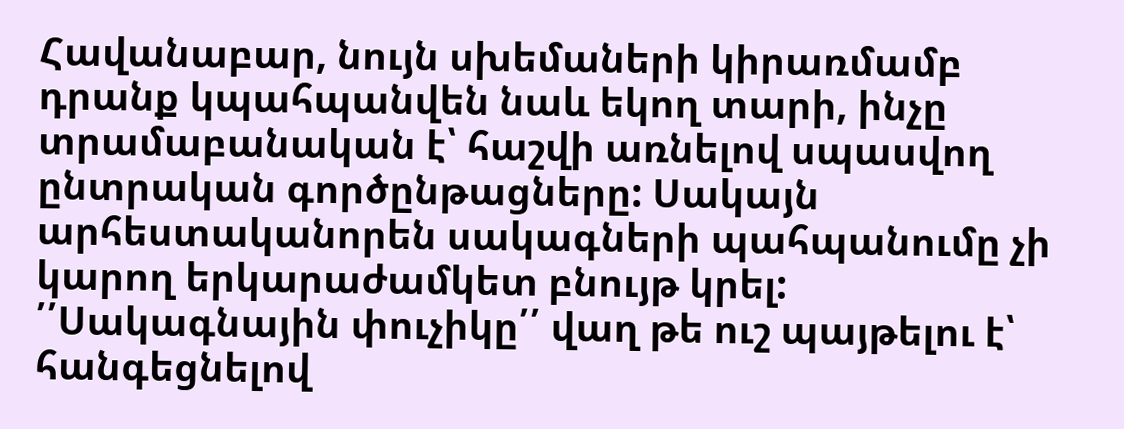Հավանաբար, նույն սխեմաների կիրառմամբ դրանք կպահպանվեն նաև եկող տարի, ինչը տրամաբանական է՝ հաշվի առնելով սպասվող ընտրական գործընթացները: Սակայն արհեստականորեն սակագների պահպանումը չի կարող երկարաժամկետ բնույթ կրել: ՛՛Սակագնային փուչիկը՛՛ վաղ թե ուշ պայթելու է՝ հանգեցնելով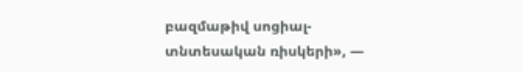բազմաթիվ սոցիալ-տնտեսական ռիսկերի», —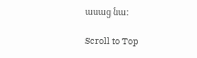ասաց նա:

Scroll to Top